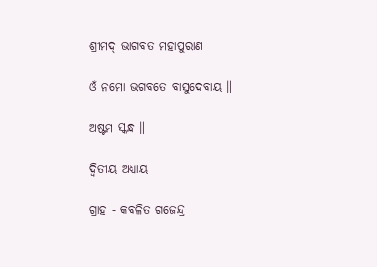ଶ୍ରୀମଦ୍ ଭାଗବତ ମହାପୁରାଣ

ଓଁ ନମୋ ଭଗବତେ ବାସୁଦେବାୟ ॥

ଅଷ୍ଟମ ସ୍କନ୍ଧ ॥

ଦ୍ବିତୀୟ ଅଧ୍ୟାୟ

ଗ୍ରାହ - କବଳିତ ଗଜେନ୍ଦ୍ର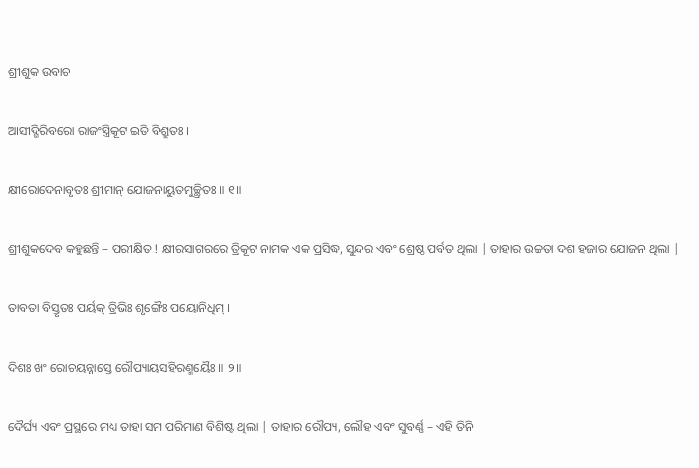ଶ୍ରୀଶୁକ ଉବାଚ

ଆସୀଦ୍ଗିରିବରୋ ରାଜଂସ୍ତ୍ରିକୂଟ ଇତି ବିଶ୍ରୁତଃ ।

କ୍ଷୀରୋଦେନାବୃତଃ ଶ୍ରୀମାନ୍ ଯୋଜନାୟୁତମୁଚ୍ଛ୍ରିତଃ ॥ ୧॥

ଶ୍ରୀଶୁକଦେବ କହୁଛନ୍ତି – ପରୀକ୍ଷିତ ! କ୍ଷୀରସାଗରରେ ତ୍ରିକୂଟ ନାମକ ଏକ ପ୍ରସିଦ୍ଧ, ସୁନ୍ଦର ଏବଂ ଶ୍ରେଷ୍ଠ ପର୍ବତ ଥିଲା | ତାହାର ଉଚ୍ଚତା ଦଶ ହଜାର ଯୋଜନ ଥିଲା |

ତାବତା ବିସ୍ତୃତଃ ପର୍ୟକ୍ ତ୍ରିଭିଃ ଶୃଙ୍ଗୈଃ ପୟୋନିଧିମ୍ ।

ଦିଶଃ ଖଂ ରୋଚୟନ୍ନାସ୍ତେ ରୌପ୍ୟାୟସହିରଣ୍ମୟୈଃ ॥ ୨॥

ଦୈର୍ଘ୍ୟ ଏବଂ ପ୍ରସ୍ଥରେ ମଧ୍ୟ ତାହା ସମ ପରିମାଣ ବିଶିଷ୍ଟ ଥିଲା | ତାହାର ରୌପ୍ୟ, ଲୌହ ଏବଂ ସୁବର୍ଣ୍ଣ – ଏହି ତିନି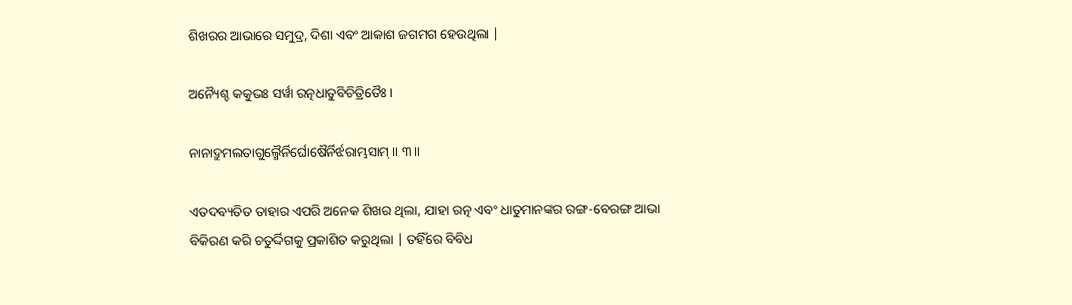ଶିଖରର ଆଭାରେ ସମୁଦ୍ର, ଦିଶା ଏବଂ ଆକାଶ ଜଗମଗ ହେଉଥିଲା |

ଅନ୍ୟୈଶ୍ଚ କକୁଭଃ ସର୍ୱା ରତ୍ନଧାତୁବିଚିତ୍ରିତୈଃ ।

ନାନାଦ୍ରୁମଲତାଗୁଲ୍ମୈର୍ନିର୍ଘୋଷୈର୍ନିର୍ଝରାମ୍ଭସାମ୍ ॥ ୩॥

ଏତଦବ୍ୟତିତ ତାହାର ଏପରି ଅନେକ ଶିଖର ଥିଲା, ଯାହା ରତ୍ନ ଏବଂ ଧାତୁମାନଙ୍କର ରଙ୍ଗ-ବେରଙ୍ଗ ଆଭା ବିକିରଣ କରି ଚତୁର୍ଦ୍ଦିଗକୁ ପ୍ରକାଶିତ କରୁଥିଲା | ତହିଁରେ ବିବିଧ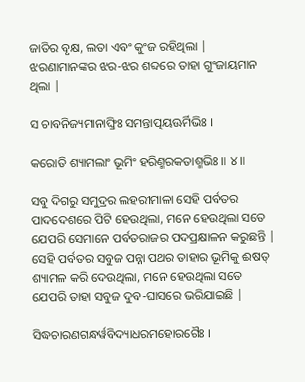ଜାତିର ବୃକ୍ଷ, ଲତା ଏବଂ କୁଂଜ ରହିଥିଲା | ଝରଣାମାନଙ୍କର ଝର-ଝର ଶବ୍ଦରେ ତାହା ଗୁଂଜାୟମାନ ଥିଲା |

ସ ଚାବନିଜ୍ୟମାନାଙ୍ଘ୍ରିଃ ସମନ୍ତାତ୍ପୟଊର୍ମିଭିଃ ।

କରୋତି ଶ୍ୟାମଲାଂ ଭୂମିଂ ହରିଣ୍ମରକତାଶ୍ମଭିଃ ॥ ୪॥

ସବୁ ଦିଗରୁ ସମୁଦ୍ରର ଲହରୀମାଳା ସେହି ପର୍ବତର ପାଦଦେଶରେ ପିଟି ହେଉଥିଲା, ମନେ ହେଉଥିଲା ସତେ ଯେପରି ସେମାନେ ପର୍ବତରାଜର ପଦପ୍ରକ୍ଷାଳନ କରୁଛନ୍ତି | ସେହି ପର୍ବତର ସବୁଜ ପନ୍ନା ପଥର ତାହାର ଭୂମିକୁ ଈଷତ୍ ଶ୍ୟାମଳ କରି ଦେଉଥିଲା, ମନେ ହେଉଥିଲା ସତେ ଯେପରି ତାହା ସବୁଜ ଦୁବ-ଘାସରେ ଭରିଯାଇଛି |

ସିଦ୍ଧଚାରଣଗନ୍ଧର୍ୱବିଦ୍ୟାଧରମହୋରଗୈଃ ।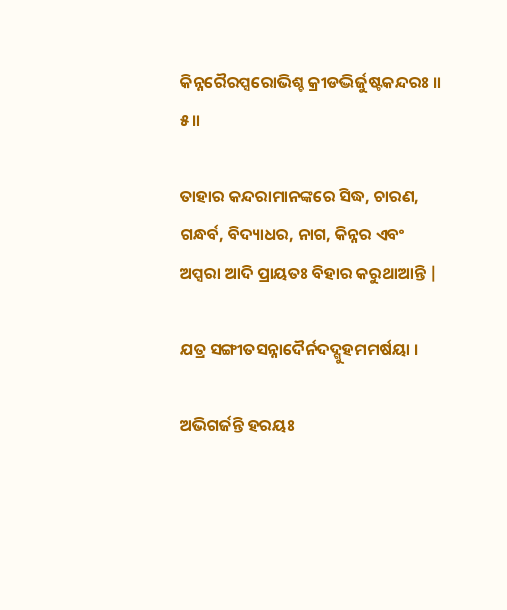କିନ୍ନରୈରପ୍ସରୋଭିଶ୍ଚ କ୍ରୀଡଦ୍ଭିର୍ଜୁଷ୍ଟକନ୍ଦରଃ ॥ ୫॥

ତାହାର କନ୍ଦରାମାନଙ୍କରେ ସିଦ୍ଧ, ଚାରଣ, ଗନ୍ଧର୍ବ, ବିଦ୍ୟାଧର, ନାଗ, କିନ୍ନର ଏବଂ ଅପ୍ସରା ଆଦି ପ୍ରାୟତଃ ବିହାର କରୁଥାଆନ୍ତି |

ଯତ୍ର ସଙ୍ଗୀତସନ୍ନାଦୈର୍ନଦଦ୍ଗୁହମମର୍ଷୟା ।

ଅଭିଗର୍ଜନ୍ତି ହରୟଃ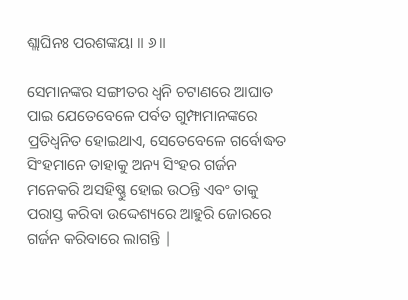ଶ୍ଲାଘିନଃ ପରଶଙ୍କୟା ॥ ୬॥

ସେମାନଙ୍କର ସଙ୍ଗୀତର ଧ୍ବନି ଚଟାଣରେ ଆଘାତ ପାଇ ଯେତେବେଳେ ପର୍ବତ ଗୁମ୍ଫାମାନଙ୍କରେ ପ୍ରତିଧ୍ବନିତ ହୋଇଥାଏ, ସେତେବେଳେ ଗର୍ବୋଦ୍ଧତ ସିଂହମାନେ ତାହାକୁ ଅନ୍ୟ ସିଂହର ଗର୍ଜନ ମନେକରି ଅସହିଷ୍ଣୁ ହୋଇ ଉଠନ୍ତି ଏବଂ ତାକୁ ପରାସ୍ତ କରିବା ଉଦ୍ଦେଶ୍ୟରେ ଆହୁରି ଜୋରରେ ଗର୍ଜନ କରିବାରେ ଲାଗନ୍ତି |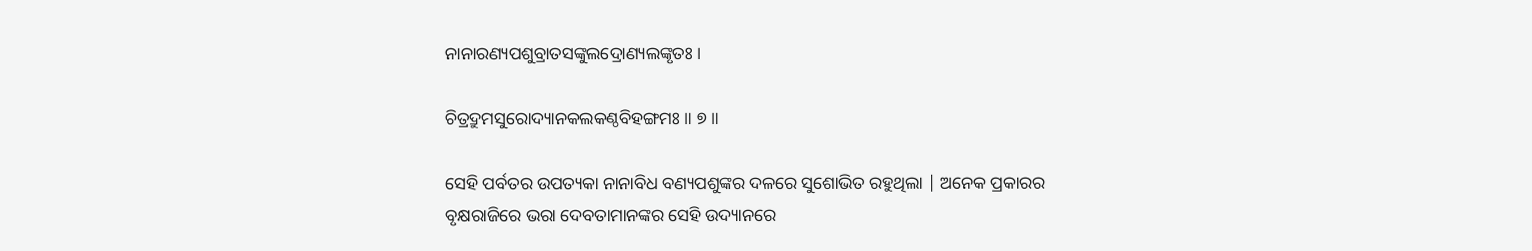ନାନାରଣ୍ୟପଶୁବ୍ରାତସଙ୍କୁଲଦ୍ରୋଣ୍ୟଲଙ୍କୃତଃ ।

ଚିତ୍ରଦ୍ରୁମସୁରୋଦ୍ୟାନକଲକଣ୍ଠବିହଙ୍ଗମଃ ॥ ୭॥

ସେହି ପର୍ବତର ଉପତ୍ୟକା ନାନାବିଧ ବଣ୍ୟପଶୁଙ୍କର ଦଳରେ ସୁଶୋଭିତ ରହୁଥିଲା | ଅନେକ ପ୍ରକାରର ବୃକ୍ଷରାଜିରେ ଭରା ଦେବତାମାନଙ୍କର ସେହି ଉଦ୍ୟାନରେ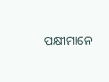ପକ୍ଷୀମାନେ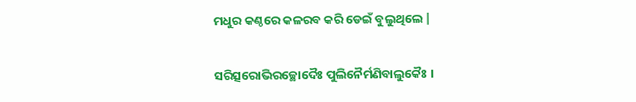ମଧୁର କଣ୍ଠରେ କଳରବ କରି ଡେଇଁ ବୁଲୁଥିଲେ |

ସରିତ୍ସରୋଭିରଚ୍ଛୋଦୈଃ ପୁଲିନୈର୍ମଣିବାଲୁକୈଃ ।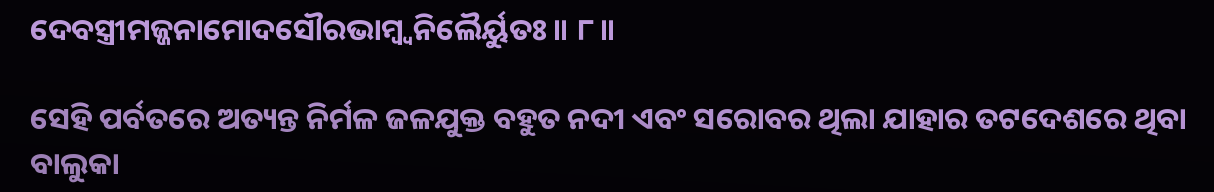ଦେବସ୍ତ୍ରୀମଜ୍ଜନାମୋଦସୌରଭାମ୍ବ୍ୱନିଲୈର୍ୟୁତଃ ॥ ୮॥

ସେହି ପର୍ବତରେ ଅତ୍ୟନ୍ତ ନିର୍ମଳ ଜଳଯୁକ୍ତ ବହୁତ ନଦୀ ଏବଂ ସରୋବର ଥିଲା ଯାହାର ତଟଦେଶରେ ଥିବା ବାଲୁକା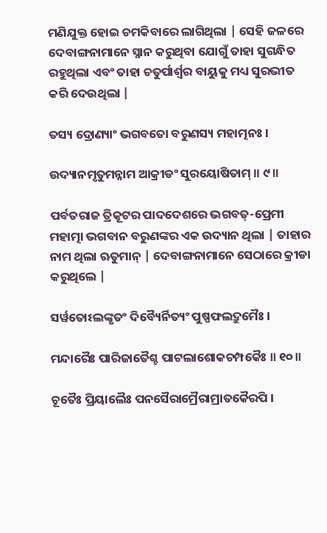ମଣିଯୁକ୍ତ ହୋଇ ଚମକିବାରେ ଲାଗିଥିଲା | ସେହି ଜଳରେ ଦେବାଙ୍ଗନାମାନେ ସ୍ନାନ କରୁଥିବା ଯୋଗୁଁ ତାହା ସୁଗନ୍ଧିତ ରହୁଥିଲା ଏବଂ ତାହା ଚତୁର୍ପାର୍ଶ୍ବର ବାୟୁକୁ ମଧ୍ୟ ସୁରଭୀତ କରି ଦେଉଥିଲା |

ତସ୍ୟ ଦ୍ରୋଣ୍ୟାଂ ଭଗବତୋ ବରୁଣସ୍ୟ ମହାତ୍ମନଃ ।

ଉଦ୍ୟାନମୃତୁମନ୍ନାମ ଆକ୍ରୀଡଂ ସୁରୟୋଷିତାମ୍ ॥ ୯॥

ପର୍ବତରାଜ ତ୍ରିକୂଟର ପାଦଦେଶରେ ଭଗବତ୍-ପ୍ରେମୀ ମହାତ୍ମା ଭଗବାନ ବରୁଣଙ୍କର ଏକ ଉଦ୍ୟାନ ଥିଲା | ତାହାର ନାମ ଥିଲା ଋତୁମାନ୍ | ଦେବାଙ୍ଗନାମାନେ ସେଠାରେ କ୍ରୀଡା କରୁଥିଲେ |

ସର୍ୱତୋଽଲଙ୍କୃତଂ ଦିବ୍ୟୈର୍ନିତ୍ୟଂ ପୁଷ୍ପଫଲଦ୍ରୁମୈଃ ।

ମନ୍ଦାରୈଃ ପାରିଜାତୈଶ୍ଚ ପାଟଲାଶୋକଚମ୍ପକୈଃ ॥ ୧୦॥

ଚୂତୈଃ ପ୍ରିୟାଲୈଃ ପନସୈରାମ୍ରୈରାମ୍ରାତକୈରପି ।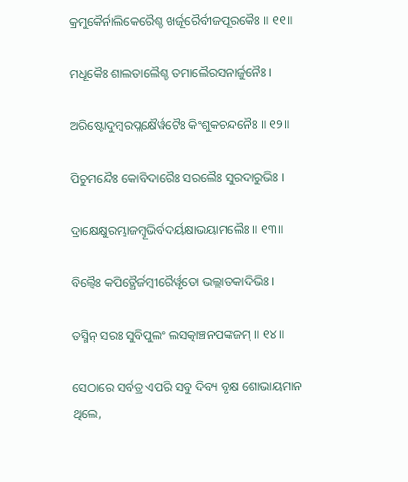କ୍ରମୁକୈର୍ନାଲିକେରୈଶ୍ଚ ଖର୍ଜୂରୈର୍ବୀଜପୂରକୈଃ ॥ ୧୧॥

ମଧୂକୈଃ ଶାଲତାଲୈଶ୍ଚ ତମାଲୈରସନାର୍ଜୁନୈଃ ।

ଅରିଷ୍ଟୋଦୁମ୍ବରପ୍ଲକ୍ଷୈର୍ୱଟୈଃ କିଂଶୁକଚନ୍ଦନୈଃ ॥ ୧୨॥

ପିଚୁମନ୍ଦୈଃ କୋବିଦାରୈଃ ସରଲୈଃ ସୁରଦାରୁଭିଃ ।

ଦ୍ରାକ୍ଷେକ୍ଷୁରମ୍ଭାଜମ୍ବୂଭିର୍ବଦର୍ୟକ୍ଷାଭୟାମଲୈଃ ॥ ୧୩॥

ବିଲ୍ୱୈଃ କପିତ୍ଥୈର୍ଜମ୍ବୀରୈର୍ୱୃତୋ ଭଲ୍ଲାତକାଦିଭିଃ ।

ତସ୍ମିନ୍ ସରଃ ସୁବିପୁଲଂ ଲସତ୍କାଞ୍ଚନପଙ୍କଜମ୍ ॥ ୧୪॥

ସେଠାରେ ସର୍ବତ୍ର ଏପରି ସବୁ ଦିବ୍ୟ ବୃକ୍ଷ ଶୋଭାୟମାନ ଥିଲେ,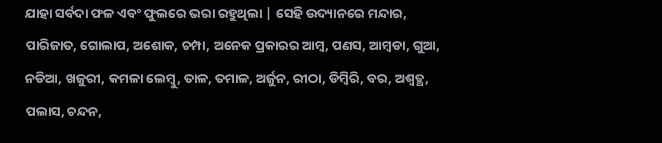ଯାହା ସର୍ବଦା ଫଳ ଏବଂ ଫୁଲରେ ଭରା ରହୁଥିଲା | ସେହି ଉଦ୍ୟାନରେ ମନ୍ଦାର, ପାରିଜାତ, ଗୋଲାପ, ଅଶୋକ, ଚମ୍ପା, ଅନେକ ପ୍ରକାରର ଆମ୍ବ, ପଣସ, ଆମ୍ବଡା, ଗୁଆ, ନଡିଆ, ଖଜୁରୀ, କମଳା ଲେମ୍ବୁ, ତାଳ, ତମାଳ, ଅର୍ଜୁନ, ରୀଠା, ଡିମ୍ବିରି, ବର, ଅଶ୍ବତ୍ଥ, ପଲାସ, ଚନ୍ଦନ,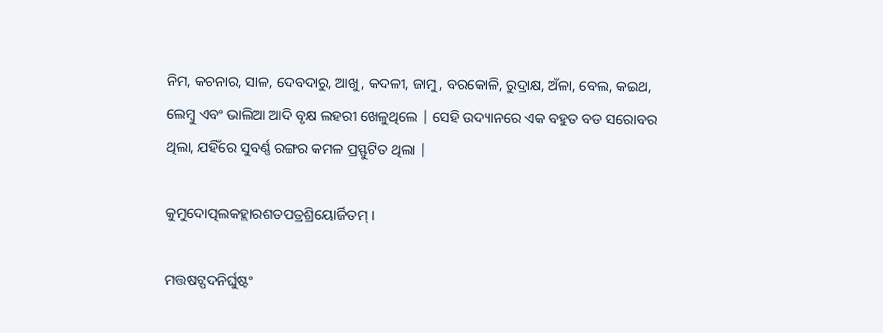ନିମ, କଚନାର, ସାଳ, ଦେବଦାରୁ, ଆଖୁ, କଦଳୀ, ଜାମୁ, ବରକୋଳି, ରୁଦ୍ରାକ୍ଷ, ଅଁଳା, ବେଲ, କଇଥ, ଲେମ୍ବୁ ଏବଂ ଭାଲିଆ ଆଦି ବୃକ୍ଷ ଲହରୀ ଖେଳୁଥିଲେ | ସେହି ଉଦ୍ୟାନରେ ଏକ ବହୁତ ବଡ ସରୋବର ଥିଲା, ଯହିଁରେ ସୁବର୍ଣ୍ଣ ରଙ୍ଗର କମଳ ପ୍ରସ୍ଫୁଟିତ ଥିଲା |

କୁମୁଦୋତ୍ପଲକହ୍ଲାରଶତପତ୍ରଶ୍ରିୟୋର୍ଜିତମ୍ ।

ମତ୍ତଷଟ୍ପଦନିର୍ଘୁଷ୍ଟଂ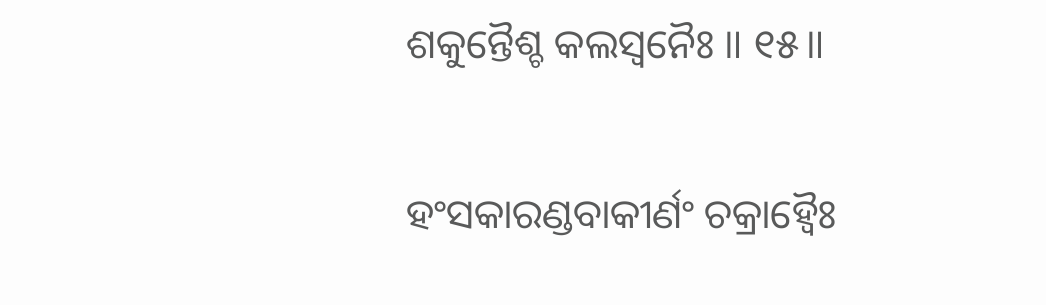ଶକୁନ୍ତୈଶ୍ଚ କଲସ୍ୱନୈଃ ॥ ୧୫॥

ହଂସକାରଣ୍ଡବାକୀର୍ଣଂ ଚକ୍ରାହ୍ୱୈଃ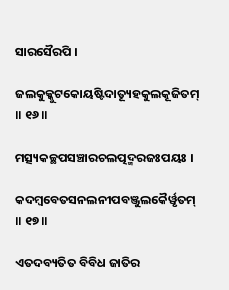ସାରସୈରପି ।

ଜଲକୁକ୍କୁଟକୋୟଷ୍ଟିଦାତ୍ୟୂହକୁଲକୂଜିତମ୍ ॥ ୧୬॥

ମତ୍ସ୍ୟକଚ୍ଛପସଞ୍ଚାରଚଲତ୍ପଦ୍ମରଜଃପୟଃ ।

କଦମ୍ବବେତସନଲନୀପବଞ୍ଜୁଲକୈର୍ୱୃତମ୍ ॥ ୧୭॥

ଏତଦବ୍ୟତିତ ବିବିଧ ଜାତିର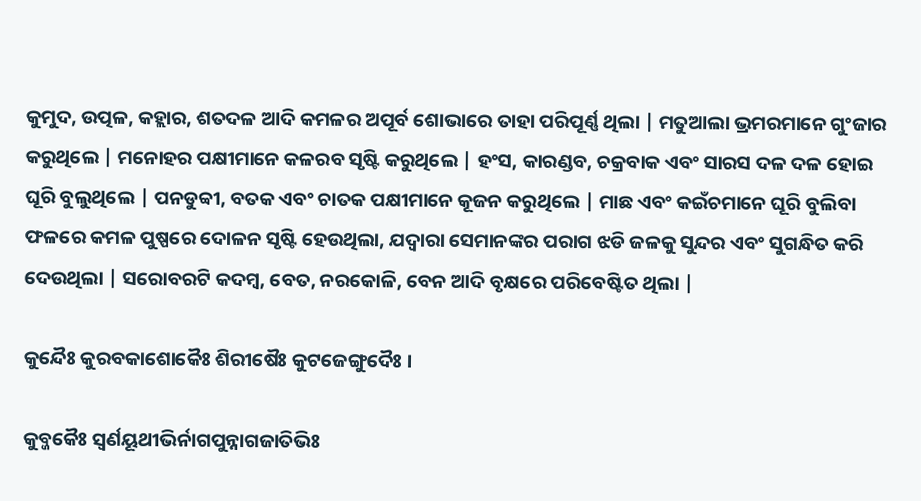କୁମୁଦ, ଉତ୍ପଳ, କହ୍ଲାର, ଶତଦଳ ଆଦି କମଳର ଅପୂର୍ବ ଶୋଭାରେ ତାହା ପରିପୂର୍ଣ୍ଣ ଥିଲା | ମତୁଆଲା ଭ୍ରମରମାନେ ଗୁଂଜାର କରୁଥିଲେ | ମନୋହର ପକ୍ଷୀମାନେ କଳରବ ସୃଷ୍ଟି କରୁଥିଲେ | ହଂସ, କାରଣ୍ଡବ, ଚକ୍ରବାକ ଏବଂ ସାରସ ଦଳ ଦଳ ହୋଇ ଘୂରି ବୁଲୁଥିଲେ | ପନଡୁବ୍ବୀ, ବତକ ଏବଂ ଚାତକ ପକ୍ଷୀମାନେ କୂଜନ କରୁଥିଲେ | ମାଛ ଏବଂ କଇଁଚମାନେ ଘୂରି ବୁଲିବା ଫଳରେ କମଳ ପୁଷ୍ପରେ ଦୋଳନ ସୃଷ୍ଟି ହେଉଥିଲା, ଯଦ୍ବାରା ସେମାନଙ୍କର ପରାଗ ଝଡି ଜଳକୁ ସୁନ୍ଦର ଏବଂ ସୁଗନ୍ଧିତ କରି ଦେଉଥିଲା | ସରୋବରଟି କଦମ୍ବ, ବେତ, ନରକୋଳି, ବେନ ଆଦି ବୃକ୍ଷରେ ପରିବେଷ୍ଟିତ ଥିଲା |

କୁନ୍ଦୈଃ କୁରବକାଶୋକୈଃ ଶିରୀଷୈଃ କୁଟଜେଙ୍ଗୁଦୈଃ ।

କୁବ୍ଜକୈଃ ସ୍ୱର୍ଣୟୂଥୀଭିର୍ନାଗପୁନ୍ନାଗଜାତିଭିଃ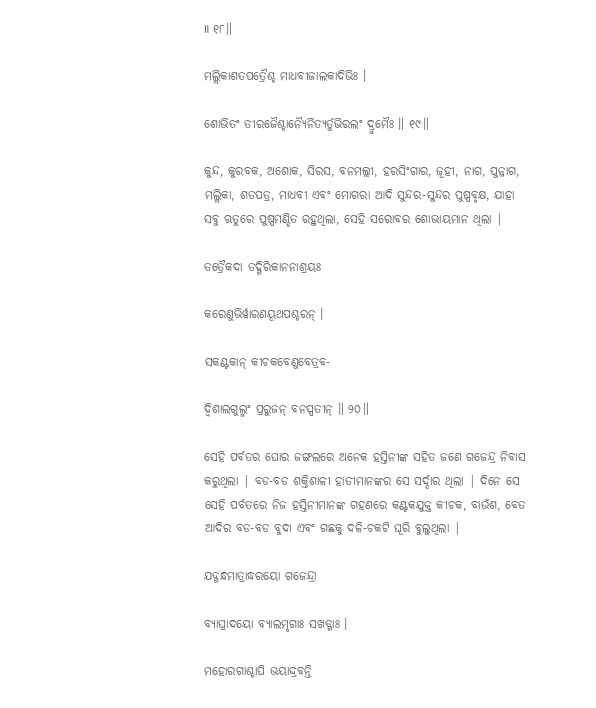॥ ୧୮॥

ମଲ୍ଲିକାଶତପତ୍ରୈଶ୍ଚ ମାଧବୀଜାଲକାଦିଭିଃ ।

ଶୋଭିତଂ ତୀରଜୈଶ୍ଚାନ୍ୟୈର୍ନିତ୍ୟର୍ତୁଭିରଲଂ ଦ୍ରୁମୈଃ ॥ ୧୯॥

କୁନ୍ଦ, କୁରବକ, ଅଶୋକ, ସିରସ, ବନମଲ୍ଲୀ, ହରସିଂଗାର, ଜୂହୀ, ନାଗ, ପୁନ୍ନାଗ, ମଲ୍ଲିକା, ଶତପତ୍ର, ମାଧବୀ ଏବଂ ମୋଗରା ଆଦି ସୁନ୍ଦର-ସୁନ୍ଦର ପୁଷ୍ପବୃକ୍ଷ, ଯାହା ସବୁ ଋତୁରେ ପୁଷ୍ପମଣ୍ଡିତ ରହୁଥିଲା, ସେହି ସରୋବର ଶୋଭାୟମାନ ଥିଲା |

ତତ୍ରୈକଦା ତଦ୍ଗିରିକାନନାଶ୍ରୟଃ

କରେଣୁଭିର୍ୱାରଣୟୂଥପଶ୍ଚରନ୍ ।

ସକଣ୍ଟକାନ୍ କୀଚକବେଣୁବେତ୍ରବ-

ଦ୍ୱିଶାଲଗୁଲ୍ମଂ ପ୍ରରୁଜନ୍ ବନସ୍ପତୀନ୍ ॥ ୨୦॥

ସେହି ପର୍ବତର ଘୋର ଜଙ୍ଗଲରେ ଅନେକ ହସ୍ତିନୀଙ୍କ ସହିତ ଜଣେ ଗଜେନ୍ଦ୍ର ନିବାସ କରୁଥିଲା | ବଡ-ବଡ ଶକ୍ତିଶାଳୀ ହାତୀମାନଙ୍କର ସେ ସର୍ଦ୍ଦାର ଥିଲା | ଦିନେ ସେ ସେହି ପର୍ବତରେ ନିଜ ହସ୍ତିନୀମାନଙ୍କ ଗହଣରେ କଣ୍ଟକଯୁକ୍ତ କୀଚକ, ବାଉଁଶ, ବେତ ଆଦିର ବଡ-ବଡ ବୁଦା ଏବଂ ଗଛକୁ ଦଳି-ଚକଟି ଘୂରି ବୁଲୁଥିଲା |

ଯଦ୍ଗନ୍ଧମାତ୍ରାଦ୍ଧରୟୋ ଗଜେନ୍ଦ୍ରା

ବ୍ୟାଘ୍ରାଦୟୋ ବ୍ୟାଲମୃଗାଃ ସଖଡ୍ଗାଃ ।

ମହୋରଗାଶ୍ଚାପି ଭୟାଦ୍ଦ୍ରବନ୍ତି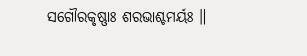ସଗୌରକୃଷ୍ଣାଃ ଶରଭାଶ୍ଚମର୍ୟଃ ॥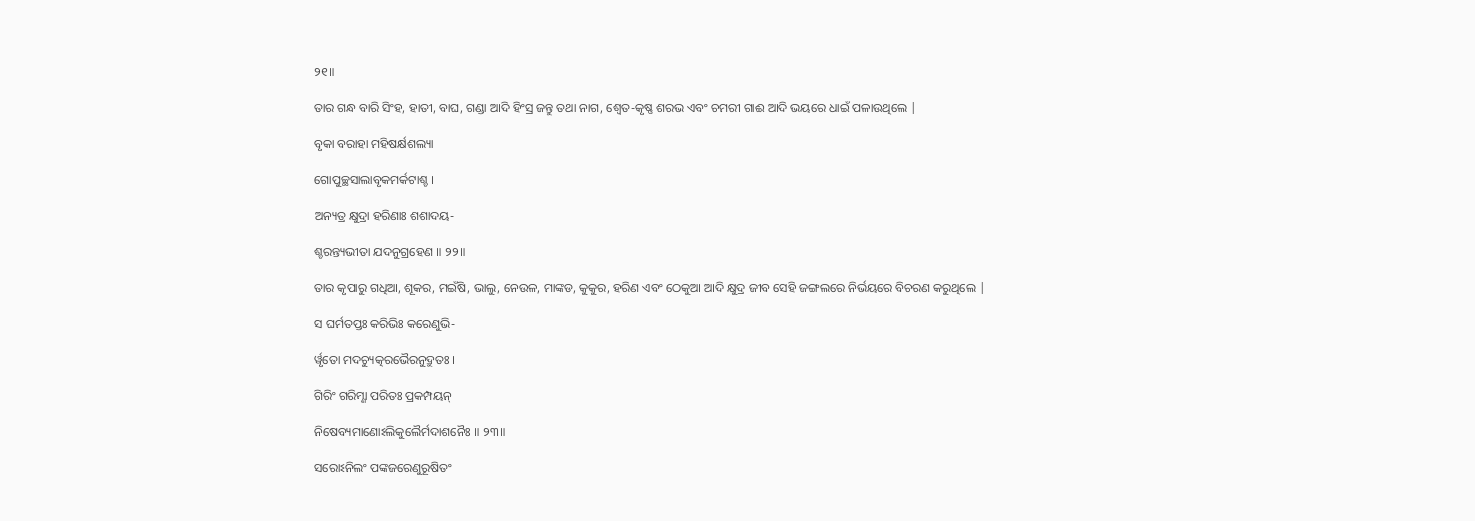୨୧॥

ତାର ଗନ୍ଧ ବାରି ସିଂହ, ହାତୀ, ବାଘ, ଗଣ୍ଡା ଆଦି ହିଂସ୍ର ଜନ୍ତୁ ତଥା ନାଗ, ଶ୍ବେତ-କୃଷ୍ଣ ଶରଭ ଏବଂ ଚମରୀ ଗାଈ ଆଦି ଭୟରେ ଧାଇଁ ପଳାଉଥିଲେ |

ବୃକା ବରାହା ମହିଷର୍କ୍ଷଶଲ୍ୟା

ଗୋପୁଚ୍ଛସାଲାବୃକମର୍କଟାଶ୍ଚ ।

ଅନ୍ୟତ୍ର କ୍ଷୁଦ୍ରା ହରିଣାଃ ଶଶାଦୟ-

ଶ୍ଚରନ୍ତ୍ୟଭୀତା ଯଦନୁଗ୍ରହେଣ ॥ ୨୨॥

ତାର କୃପାରୁ ଗଧିଆ, ଶୂକର, ମଇଁଷି, ଭାଲୁ, ନେଉଳ, ମାଙ୍କଡ, କୁକୁର, ହରିଣ ଏବଂ ଠେକୁଆ ଆଦି କ୍ଷୁଦ୍ର ଜୀବ ସେହି ଜଙ୍ଗଲରେ ନିର୍ଭୟରେ ବିଚରଣ କରୁଥିଲେ |

ସ ଘର୍ମତପ୍ତଃ କରିଭିଃ କରେଣୁଭି-

ର୍ୱୃତୋ ମଦଚ୍ୟୁତ୍କରଭୈରନୁଦ୍ରୁତଃ ।

ଗିରିଂ ଗରିମ୍ଣା ପରିତଃ ପ୍ରକମ୍ପୟନ୍

ନିଷେବ୍ୟମାଣୋଽଲିକୁଲୈର୍ମଦାଶନୈଃ ॥ ୨୩॥

ସରୋଽନିଲଂ ପଙ୍କଜରେଣୁରୂଷିତଂ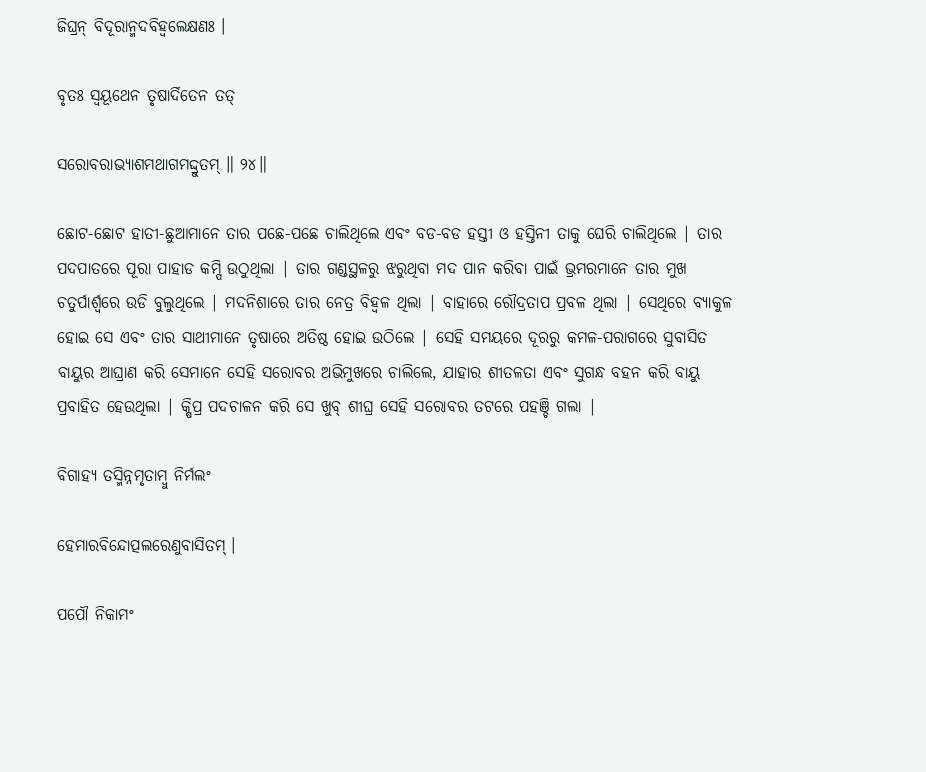ଜିଘ୍ରନ୍ ବିଦୂରାନ୍ମଦବିହ୍ୱଲେକ୍ଷଣଃ ।

ବୃତଃ ସ୍ୱୟୂଥେନ ତୃଷାର୍ଦିତେନ ତତ୍

ସରୋବରାଭ୍ୟାଶମଥାଗମଦ୍ଦ୍ରୁତମ୍ ॥ ୨୪॥

ଛୋଟ-ଛୋଟ ହାତୀ-ଛୁଆମାନେ ତାର ପଛେ-ପଛେ ଚାଲିଥିଲେ ଏବଂ ବଡ-ବଡ ହସ୍ତୀ ଓ ହସ୍ତିନୀ ତାକୁ ଘେରି ଚାଲିଥିଲେ | ତାର ପଦପାତରେ ପୂରା ପାହାଡ କମ୍ପି ଉଠୁଥିଲା | ତାର ଗଣ୍ଡସ୍ଥଳରୁ ଝରୁଥିବା ମଦ ପାନ କରିବା ପାଇଁ ଭ୍ରମରମାନେ ତାର ମୁଖ ଚତୁର୍ପାର୍ଶ୍ବରେ ଉଡି ବୁଲୁଥିଲେ | ମଦନିଶାରେ ତାର ନେତ୍ର ବିହ୍ବଳ ଥିଲା | ବାହାରେ ରୌଦ୍ରତାପ ପ୍ରବଳ ଥିଲା | ସେଥିରେ ବ୍ୟାକୁଳ ହୋଇ ସେ ଏବଂ ତାର ସାଥୀମାନେ ତୃଷାରେ ଅତିଷ୍ଠ ହୋଇ ଉଠିଲେ | ସେହି ସମୟରେ ଦୂରରୁ କମଳ-ପରାଗରେ ସୁବାସିତ ବାୟୁର ଆଘ୍ରାଣ କରି ସେମାନେ ସେହି ସରୋବର ଅଭିମୁଖରେ ଚାଲିଲେ, ଯାହାର ଶୀତଳତା ଏବଂ ସୁଗନ୍ଧ ବହନ କରି ବାୟୁ ପ୍ରବାହିତ ହେଉଥିଲା | କ୍ଷିପ୍ର ପଦଚାଳନ କରି ସେ ଖୁବ୍ ଶୀଘ୍ର ସେହି ସରୋବର ତଟରେ ପହଞ୍ଚି ଗଲା |

ବିଗାହ୍ୟ ତସ୍ମିନ୍ନମୃତାମ୍ବୁ ନିର୍ମଲଂ

ହେମାରବିନ୍ଦୋତ୍ପଲରେଣୁବାସିତମ୍ ।

ପପୌ ନିକାମଂ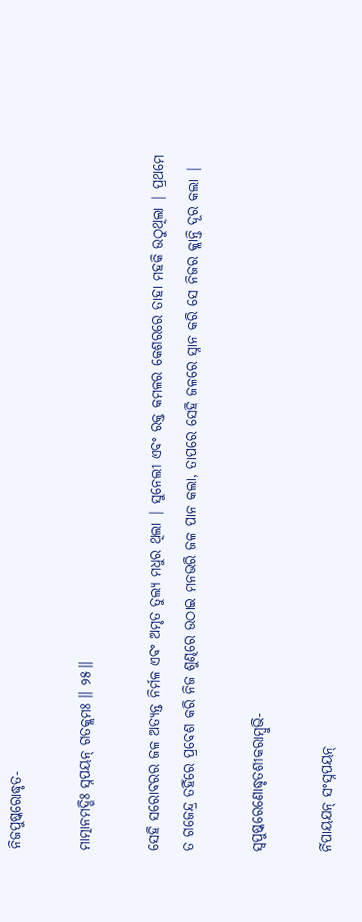ନିଜପୁଷ୍କରୋଦ୍ଧୃତ-

ମାତ୍ମାନମଦ୍ଭିଃ ସ୍ନପୟନ୍ ଗତକ୍ଲମଃ ॥ ୨୫॥

ସେହି ସରୋବରର ଜଳ ଅତ୍ୟନ୍ତ ନିର୍ମଳ ଏବଂ ଅମୃତ ତୁଲ୍ୟ ମଧୁର ଥିଲା | ସୁନେଲୀ ଏବଂ ରକ୍ତ କମଳର କେଶରରେ ତାହା ମହକି ଉଠୁଥିଲା | ପ୍ରଥମେ ତ ଗଜେନ୍ଦ୍ର ତହିଁରେ ପ୍ରବେଶ କରି ନିଜ ଶୁଣ୍ଢରେ ଉଠାଇ ମନଭରି ଜଳ ପାନ କଲା, ତାପରେ ସେହି ଜଳରେ ସ୍ନାନ କରି ସେ ନିଜର କ୍ଲାନ୍ତି ଦୂର କଲା |

ସ୍ୱପୁଷ୍କରେଣୋଦ୍ଧୃତଶୀକରାମ୍ବୁଭି-

ର୍ନିପାୟଯନ୍ ସଂସ୍ନପୟନ୍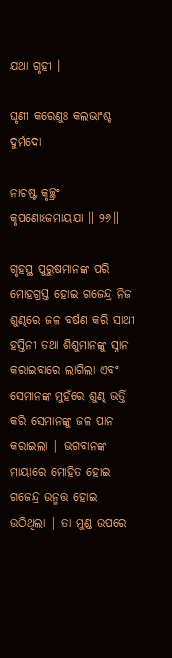ଯଥା ଗୃହୀ ।

ଘୃଣୀ କରେଣୁଃ କଲଭାଂଶ୍ଚ ଦୁର୍ମଦୋ

ନାଚଷ୍ଟ କୃଚ୍ଛ୍ରଂ କୃପଣୋଽଜମାୟଯା ॥ ୨୬॥

ଗୃହସ୍ଥ ପୁରୁଷମାନଙ୍କ ପରି ମୋହଗ୍ରସ୍ତ ହୋଇ ଗଜେନ୍ଦ୍ର ନିଜ ଶୁଣ୍ଢରେ ଜଳ ବର୍ଷଣ କରି ସାଥୀ ହସ୍ତିନୀ ତଥା ଶିଶୁମାନଙ୍କୁ ସ୍ନାନ କରାଇବାରେ ଲାଗିଲା ଏବଂ ସେମାନଙ୍କ ମୁହଁରେ ଶୁଣ୍ଢ ଭର୍ତ୍ତି କରି ସେମାନଙ୍କୁ ଜଳ ପାନ କରାଇଲା | ଭଗବାନଙ୍କ ମାୟାରେ ମୋହିତ ହୋଇ ଗଜେନ୍ଦ୍ର ଉନ୍ମତ୍ତ ହୋଇ ଉଠିଥିଲା | ତା ମୁଣ୍ଡ ଉପରେ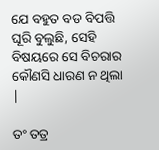ଯେ ବହୁତ ବଡ ବିପତ୍ତି ଘୂରି ବୁଲୁଛି, ସେହି ବିଷୟରେ ସେ ବିଚରାର କୌଣସି ଧାରଣ ନ ଥିଲା |

ତଂ ତତ୍ର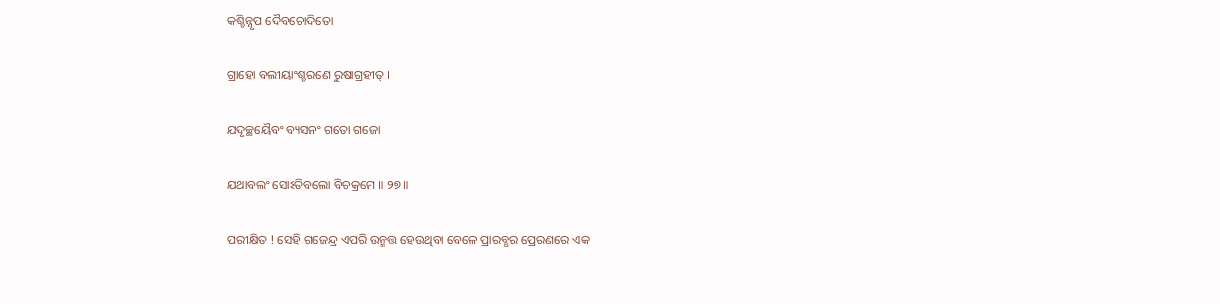କଶ୍ଚିନ୍ନୃପ ଦୈବଚୋଦିତୋ

ଗ୍ରାହୋ ବଲୀୟାଂଶ୍ଚରଣେ ରୁଷାଗ୍ରହୀତ୍ ।

ଯଦୃଚ୍ଛୟୈବଂ ବ୍ୟସନଂ ଗତୋ ଗଜୋ

ଯଥାବଲଂ ସୋଽତିବଲୋ ବିଚକ୍ରମେ ॥ ୨୭॥

ପରୀକ୍ଷିତ ! ସେହି ଗଜେନ୍ଦ୍ର ଏପରି ଉନ୍ମତ୍ତ ହେଉଥିବା ବେଳେ ପ୍ରାରବ୍ଧର ପ୍ରେରଣରେ ଏକ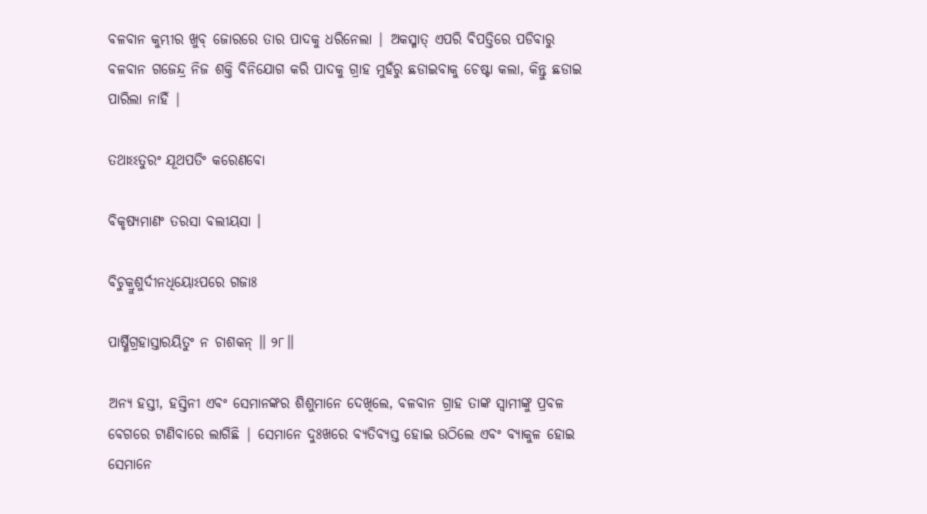ବଳବାନ କୁମ୍ଭୀର ଖୁବ୍ ଜୋରରେ ତାର ପାଦକୁ ଧରିନେଲା | ଅକସ୍ମାତ୍ ଏପରି ବିପତ୍ତିରେ ପଡିବାରୁ ବଳବାନ ଗଜେନ୍ଦ୍ର ନିଜ ଶକ୍ତି ବିନିଯୋଗ କରି ପାଦକୁ ଗ୍ରାହ ମୁହଁରୁ ଛଡାଇବାକୁ ଚେଷ୍ଟା କଲା, କିନ୍ତୁ ଛଡାଇ ପାରିଲା ନାହିଁ |

ତଥାଽଽତୁରଂ ଯୂଥପତିଂ କରେଣବୋ

ବିକୃଷ୍ୟମାଣଂ ତରସା ବଲୀୟସା ।

ବିଚୁକ୍ରୁଶୁର୍ଦୀନଧିୟୋଽପରେ ଗଜାଃ

ପାର୍ଷ୍ଣିଗ୍ରହାସ୍ତାରୟିତୁଂ ନ ଚାଶକନ୍ ॥ ୨୮॥

ଅନ୍ୟ ହସ୍ତୀ, ହସ୍ତିନୀ ଏବଂ ସେମାନଙ୍କର ଶିଶୁମାନେ ଦେଖିଲେ, ବଳବାନ ଗ୍ରାହ ତାଙ୍କ ସ୍ବାମୀଙ୍କୁ ପ୍ରବଳ ବେଗରେ ଟାଣିବାରେ ଲାଗିଛି | ସେମାନେ ଦୁଃଖରେ ବ୍ୟତିବ୍ୟସ୍ତ ହୋଇ ଉଠିଲେ ଏବଂ ବ୍ୟାକୁଳ ହୋଇ ସେମାନେ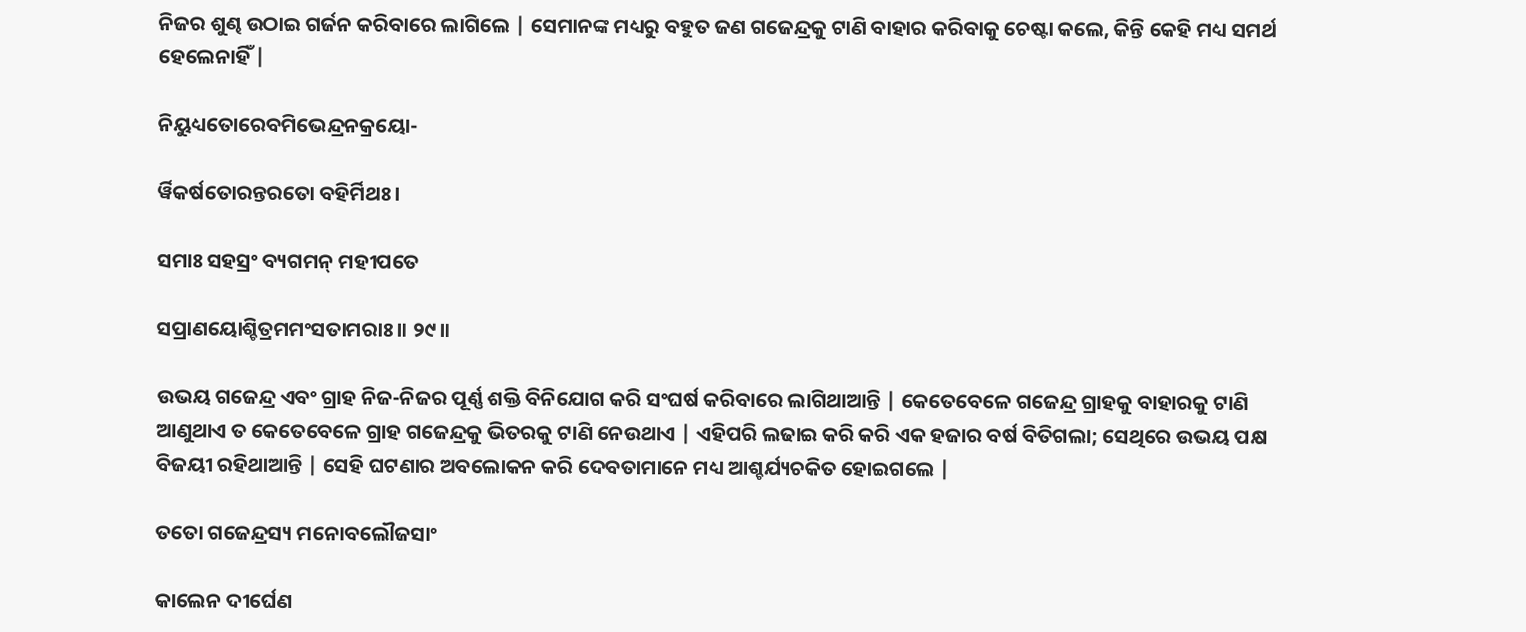ନିଜର ଶୁଣ୍ଢ ଉଠାଇ ଗର୍ଜନ କରିବାରେ ଲାଗିଲେ | ସେମାନଙ୍କ ମଧ୍ୟରୁ ବହୁତ ଜଣ ଗଜେନ୍ଦ୍ରକୁ ଟାଣି ବାହାର କରିବାକୁ ଚେଷ୍ଟା କଲେ, କିନ୍ତି କେହି ମଧ୍ୟ ସମର୍ଥ ହେଲେନାହିଁ |

ନିୟୁଧ୍ୟତୋରେବମିଭେନ୍ଦ୍ରନକ୍ରୟୋ-

ର୍ୱିକର୍ଷତୋରନ୍ତରତୋ ବହିର୍ମିଥଃ ।

ସମାଃ ସହସ୍ରଂ ବ୍ୟଗମନ୍ ମହୀପତେ

ସପ୍ରାଣୟୋଶ୍ଚିତ୍ରମମଂସତାମରାଃ ॥ ୨୯॥

ଉଭୟ ଗଜେନ୍ଦ୍ର ଏବଂ ଗ୍ରାହ ନିଜ-ନିଜର ପୂର୍ଣ୍ଣ ଶକ୍ତି ବିନିଯୋଗ କରି ସଂଘର୍ଷ କରିବାରେ ଲାଗିଥାଆନ୍ତି | କେତେବେଳେ ଗଜେନ୍ଦ୍ର ଗ୍ରାହକୁ ବାହାରକୁ ଟାଣି ଆଣୁଥାଏ ତ କେତେବେଳେ ଗ୍ରାହ ଗଜେନ୍ଦ୍ରକୁ ଭିତରକୁ ଟାଣି ନେଉଥାଏ | ଏହିପରି ଲଢାଇ କରି କରି ଏକ ହଜାର ବର୍ଷ ବିତିଗଲା; ସେଥିରେ ଉଭୟ ପକ୍ଷ ବିଜୟୀ ରହିଥାଆନ୍ତି | ସେହି ଘଟଣାର ଅବଲୋକନ କରି ଦେବତାମାନେ ମଧ୍ୟ ଆଶ୍ଚର୍ଯ୍ୟଚକିତ ହୋଇଗଲେ |

ତତୋ ଗଜେନ୍ଦ୍ରସ୍ୟ ମନୋବଲୌଜସାଂ

କାଲେନ ଦୀର୍ଘେଣ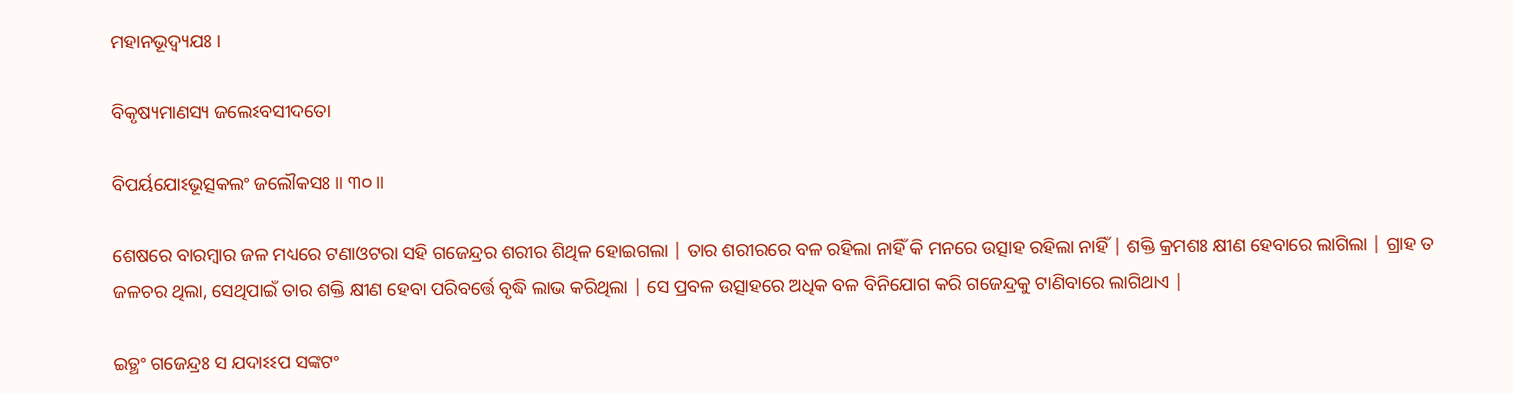ମହାନଭୂଦ୍ୱ୍ୟଯଃ ।

ବିକୃଷ୍ୟମାଣସ୍ୟ ଜଲେଽବସୀଦତୋ

ବିପର୍ୟଯୋଽଭୂତ୍ସକଲଂ ଜଲୌକସଃ ॥ ୩୦॥

ଶେଷରେ ବାରମ୍ବାର ଜଳ ମଧ୍ୟରେ ଟଣାଓଟରା ସହି ଗଜେନ୍ଦ୍ରର ଶରୀର ଶିଥିଳ ହୋଇଗଲା | ତାର ଶରୀରରେ ବଳ ରହିଲା ନାହିଁ କି ମନରେ ଉତ୍ସାହ ରହିଲା ନାହିଁ | ଶକ୍ତି କ୍ରମଶଃ କ୍ଷୀଣ ହେବାରେ ଲାଗିଲା | ଗ୍ରାହ ତ ଜଳଚର ଥିଲା, ସେଥିପାଇଁ ତାର ଶକ୍ତି କ୍ଷୀଣ ହେବା ପରିବର୍ତ୍ତେ ବୃଦ୍ଧି ଲାଭ କରିଥିଲା | ସେ ପ୍ରବଳ ଉତ୍ସାହରେ ଅଧିକ ବଳ ବିନିଯୋଗ କରି ଗଜେନ୍ଦ୍ରକୁ ଟାଣିବାରେ ଲାଗିଥାଏ |

ଇତ୍ଥଂ ଗଜେନ୍ଦ୍ରଃ ସ ଯଦାଽଽପ ସଙ୍କଟଂ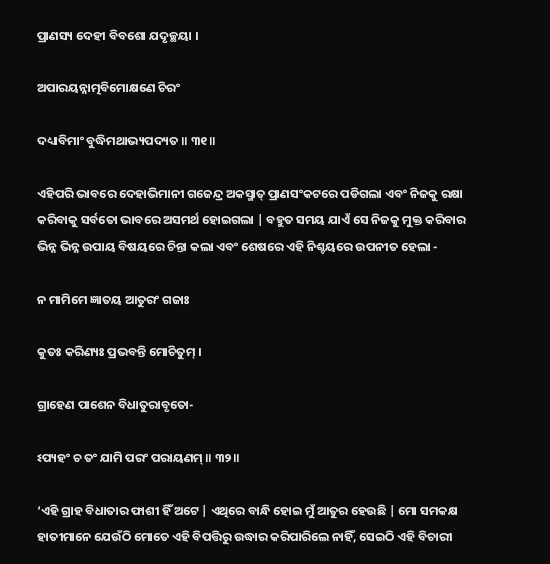ପ୍ରାଣସ୍ୟ ଦେହୀ ବିବଶୋ ଯଦୃଚ୍ଛୟା ।

ଅପାରୟନ୍ନାତ୍ମବିମୋକ୍ଷଣେ ଚିରଂ

ଦଧ୍ୟାବିମାଂ ବୁଦ୍ଧିମଥାଭ୍ୟପଦ୍ୟତ ॥ ୩୧॥

ଏହିପରି ଭାବରେ ଦେହାଭିମାନୀ ଗଜେନ୍ଦ୍ର ଅକସ୍ମାତ୍ ପ୍ରାଣସଂକଟରେ ପଡିଗଲା ଏବଂ ନିଜକୁ ରକ୍ଷା କରିବାକୁ ସର୍ବତୋ ଭାବରେ ଅସମର୍ଥ ହୋଇଗଲା | ବହୁତ ସମୟ ଯାଏଁ ସେ ନିଜକୁ ମୁକ୍ତ କରିବାର ଭିନ୍ନ ଭିନ୍ନ ଉପାୟ ବିଷୟରେ ଚିନ୍ତା କଲା ଏବଂ ଶେଷରେ ଏହି ନିଶ୍ଚୟରେ ଉପନୀତ ହେଲା -

ନ ମାମିମେ ଜ୍ଞାତୟ ଆତୁରଂ ଗଜାଃ

କୁତଃ କରିଣ୍ୟଃ ପ୍ରଭବନ୍ତି ମୋଚିତୁମ୍ ।

ଗ୍ରାହେଣ ପାଶେନ ବିଧାତୁରାବୃତୋ-

ଽପ୍ୟହଂ ଚ ତଂ ଯାମି ପରଂ ପରାୟଣମ୍ ॥ ୩୨॥

‘ଏହି ଗ୍ରାହ ବିଧାତାର ଫାଶୀ ହିଁ ଅଟେ | ଏଥିରେ ବାନ୍ଧି ହୋଇ ମୁଁ ଆତୁର ହେଉଛି | ମୋ ସମକକ୍ଷ ହାତୀମାନେ ଯେଉଁଠି ମୋତେ ଏହି ବିପତ୍ତିରୁ ଉଦ୍ଧାର କରିପାରିଲେ ନାହିଁ, ସେଇଠି ଏହି ବିଚାରୀ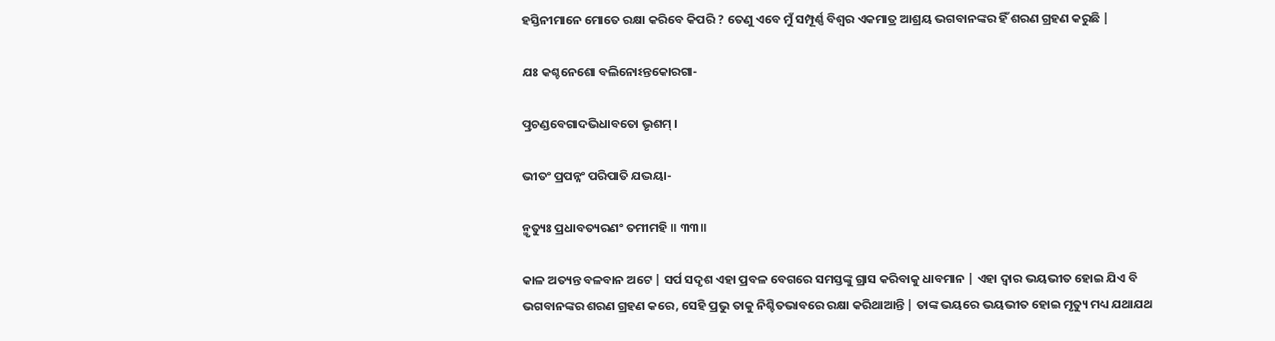ହସ୍ତିନୀମାନେ ମୋତେ ରକ୍ଷା କରିବେ କିପରି ? ତେଣୁ ଏବେ ମୁଁ ସମ୍ପୂର୍ଣ୍ଣ ବିଶ୍ବର ଏକମାତ୍ର ଆଶ୍ରୟ ଭଗବାନଙ୍କର ହିଁ ଶରଣ ଗ୍ରହଣ କରୁଛି |

ଯଃ କଶ୍ଚନେଶୋ ବଲିନୋଽନ୍ତକୋରଗା-

ତ୍ପ୍ରଚଣ୍ଡବେଗାଦଭିଧାବତୋ ଭୃଶମ୍ ।

ଭୀତଂ ପ୍ରପନ୍ନଂ ପରିପାତି ଯଦ୍ଭୟା-

ନ୍ମୃତ୍ୟୁଃ ପ୍ରଧାବତ୍ୟରଣଂ ତମୀମହି ॥ ୩୩॥

କାଳ ଅତ୍ୟନ୍ତ ବଳବାନ ଅଟେ | ସର୍ପ ସଦୃଶ ଏହା ପ୍ରବଳ ବେଗରେ ସମସ୍ତଙ୍କୁ ଗ୍ରାସ କରିବାକୁ ଧାବମାନ | ଏହା ଦ୍ବାର ଭୟଭୀତ ହୋଇ ଯିଏ ବି ଭଗବାନଙ୍କର ଶରଣ ଗ୍ରହଣ କରେ, ସେହି ପ୍ରଭୁ ତାକୁ ନିଶ୍ଚିତଭାବରେ ରକ୍ଷା କରିଥାଆନ୍ତି | ତାଙ୍କ ଭୟରେ ଭୟଭୀତ ହୋଇ ମୃତ୍ୟୁ ମଧ୍ୟ ଯଥାଯଥ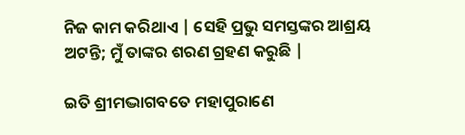ନିଜ କାମ କରିଥାଏ | ସେହି ପ୍ରଭୁ ସମସ୍ତଙ୍କର ଆଶ୍ରୟ ଅଟନ୍ତି; ମୁଁ ତାଙ୍କର ଶରଣ ଗ୍ରହଣ କରୁଛି |

ଇତି ଶ୍ରୀମଦ୍ଭାଗବତେ ମହାପୁରାଣେ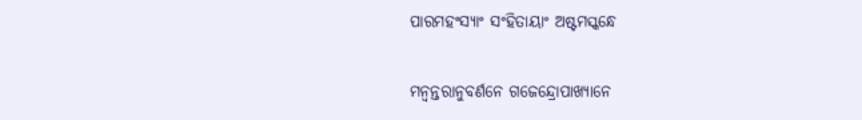ପାରମହଂସ୍ୟାଂ ସଂହିତାୟାଂ ଅଷ୍ଟମସ୍କନ୍ଧେ

ମନ୍ୱନ୍ତରାନୁବର୍ଣନେ ଗଜେନ୍ଦ୍ରୋପାଖ୍ୟାନେ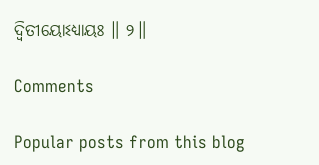ଦ୍ୱିତୀୟୋଽଧ୍ୟାୟଃ ॥ ୨॥

Comments

Popular posts from this blog